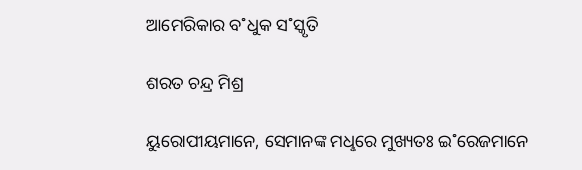ଆମେରିକାର ବ˚ଧୁକ ସ˚ସ୍କୃତି

ଶରତ ଚନ୍ଦ୍ର ମିଶ୍ର

ୟୁରୋପୀୟମାନେ, ସେମାନଙ୍କ ମଧୢରେ ମୁଖ୍ୟତଃ ଇ˚ରେଜମାନେ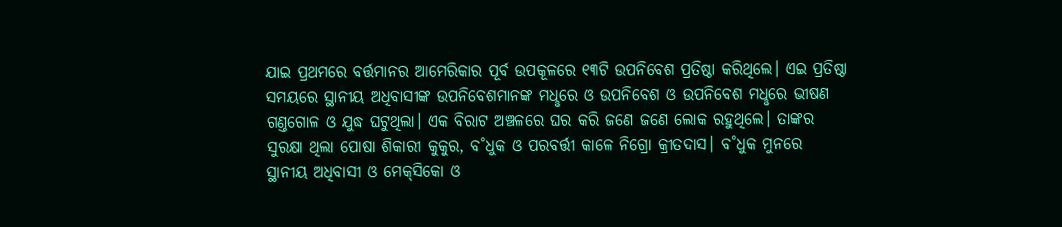ଯାଇ ପ୍ରଥମରେ ବର୍ତ୍ତମାନର ଆମେରିକାର ପୂର୍ବ ଉପକୂଳରେ ୧୩ଟି ଉପନିବେଶ ପ୍ରତିଷ୍ଠା କରିଥିଲେ। ଏଇ ପ୍ରତିଷ୍ଠା ସମୟରେ ସ୍ଥାନୀୟ ଅଧିବାସୀଙ୍କ ଉପନିବେଶମାନଙ୍କ ମଧୢରେ ଓ ଉପନିବେଶ ଓ ଉପନିବେଶ ମଧୢରେ ଭୀଷଣ ଗଣ୍ତଗୋଳ ଓ ଯୁଦ୍ଧ ଘଟୁଥିଲା। ଏକ ବିରାଟ ଅଞ୍ଚଳରେ ଘର କରି ଜଣେ ଜଣେ ଲୋକ ରହୁଥିଲେ। ତାଙ୍କର ସୁରକ୍ଷା ଥିଲା ପୋଷା ଶିକାରୀ କୁକୁର, ବ˚ଧୁକ ଓ ପରବର୍ତ୍ତୀ କାଳେ ନିଗ୍ରୋ କ୍ରୀତଦାସ। ବ˚ଧୁକ ମୁନରେ ସ୍ଥାନୀୟ ଅଧିବାସୀ ଓ ମେକ୍‌ସିକୋ ଓ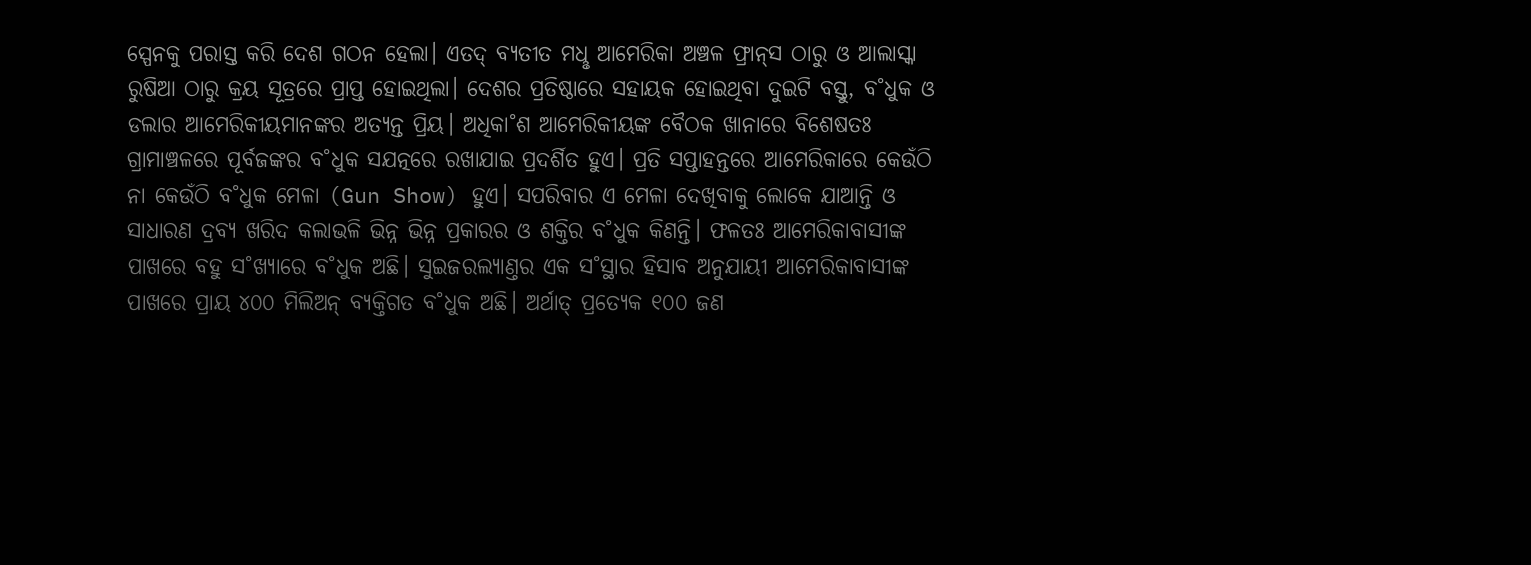ସ୍ପେନକୁ ପରାସ୍ତ କରି ଦେଶ ଗଠନ ହେଲା। ଏତଦ୍‌ ବ୍ୟତୀତ ମଧୢ ଆମେରିକା ଅଞ୍ଚଳ ଫ୍ରାନ୍‌ସ ଠାରୁ ଓ ଆଲାସ୍କା ରୁଷିଆ ଠାରୁ କ୍ରୟ ସୂତ୍ରରେ ପ୍ରାପ୍ତ ହୋଇଥିଲା। ଦେଶର ପ୍ରତିଷ୍ଠାରେ ସହାୟକ ହୋଇଥିବା ଦୁଇଟି ବସ୍ତୁ, ବ˚ଧୁକ ଓ ଡଲାର ଆମେରିକୀୟମାନଙ୍କର ଅତ୍ୟନ୍ତ ପ୍ରିୟ। ଅଧିକା˚ଶ ଆମେରିକୀୟଙ୍କ ବୈଠକ ଖାନାରେ ବିଶେଷତଃ ଗ୍ରାମାଞ୍ଚଳରେ ପୂର୍ବଜଙ୍କର ବ˚ଧୁକ ସଯତ୍ନରେ ରଖାଯାଇ ପ୍ରଦର୍ଶିତ ହୁଏ। ପ୍ରତି ସପ୍ତାହନ୍ତରେ ଆମେରିକାରେ କେଉଁଠି ନା କେଉଁଠି ବ˚ଧୁକ ମେଳା (Gun Show) ହୁଏ। ସପରିବାର ଏ ମେଳା ଦେଖିବାକୁ ଲୋକେ ଯାଆନ୍ତି ଓ ସାଧାରଣ ଦ୍ରବ୍ୟ ଖରିଦ କଲାଭଳି ଭିନ୍ନ ଭିନ୍ନ ପ୍ରକାରର ଓ ଶକ୍ତିର ବ˚ଧୁକ କିଣନ୍ତି। ଫଳତଃ ଆମେରିକାବାସୀଙ୍କ ପାଖରେ ବହୁ ସ˚ଖ୍ୟାରେ ବ˚ଧୁକ ଅଛି। ସୁଇଜରଲ୍ୟାଣ୍ତର ଏକ ସ˚ସ୍ଥାର ହିସାବ ଅନୁଯାୟୀ ଆମେରିକାବାସୀଙ୍କ ପାଖରେ ପ୍ରାୟ ୪୦୦ ମିଲିଅନ୍ ବ୍ୟକ୍ତିଗତ ବ˚ଧୁକ ଅଛି। ଅର୍ଥାତ୍‌ ପ୍ରତ୍ୟେକ ୧୦୦ ଜଣ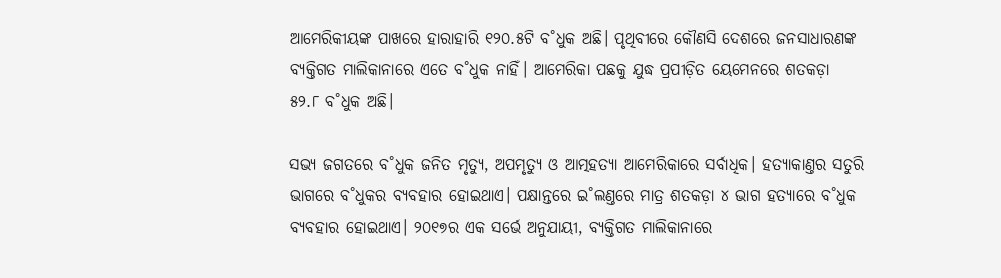ଆମେରିକୀୟଙ୍କ ପାଖରେ ହାରାହାରି ୧୨୦.୫ଟି ବ˚ଧୁକ ଅଛି। ପୃଥିବୀରେ କୌଣସି ଦେଶରେ ଜନସାଧାରଣଙ୍କ ବ୍ୟକ୍ତିଗତ ମାଲିକାନାରେ ଏତେ ବ˚ଧୁକ ନାହିଁ। ଆମେରିକା ପଛକୁ ଯୁଦ୍ଧ ପ୍ରପୀଡ଼ିତ ୟେମେନରେ ଶତକଡ଼ା ୫୨.୮ ବ˚ଧୁକ ଅଛି।

ସଭ୍ୟ ଜଗତରେ ବ˚ଧୁକ ଜନିତ ମୃତ୍ୟୁ, ଅପମୃତ୍ୟୁ ଓ ଆତ୍ମହତ୍ୟା ଆମେରିକାରେ ସର୍ବାଧିକ। ହତ୍ୟାକାଣ୍ତର ସତୁରି ଭାଗରେ ବ˚ଧୁକର ବ୍ୟବହାର ହୋଇଥାଏ। ପକ୍ଷାନ୍ତରେ ଇ˚ଲଣ୍ତରେ ମାତ୍ର ଶତକଡ଼ା ୪ ଭାଗ ହତ୍ୟାରେ ବ˚ଧୁକ ବ୍ୟବହାର ହୋଇଥାଏ। ୨୦୧୭ର ଏକ ସର୍ଭେ ଅନୁଯାୟୀ, ବ୍ୟକ୍ତିଗତ ମାଲିକାନାରେ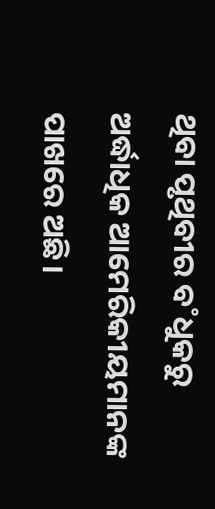ଥିବା ପୃଥିବୀର ବ˚ଧୁକରୁ ଅର୍ଦ୍ଧାଧିକ ଆମେରିକୀୟମାନଙ୍କ ପାଖରେ ଅଛି।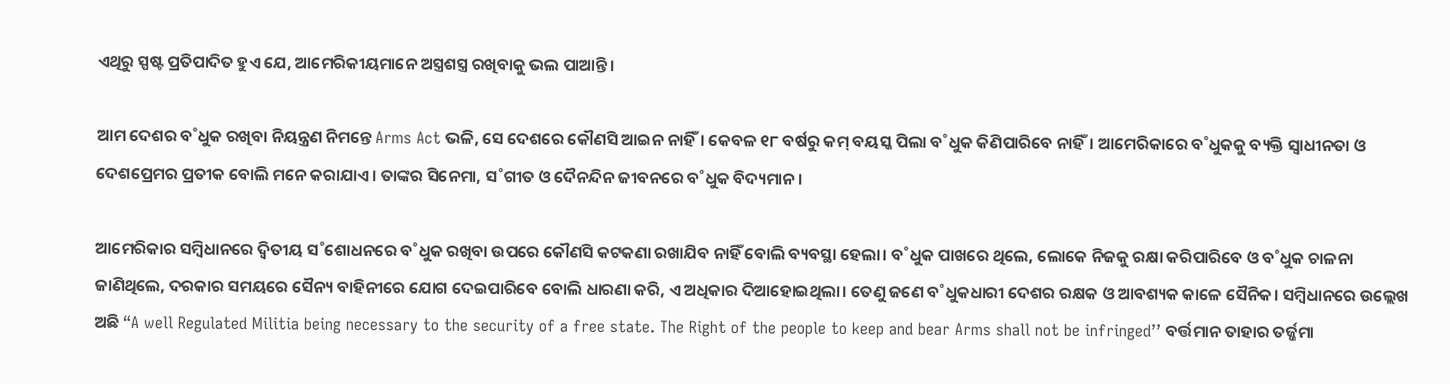ଏଥିରୁ ସ୍ପଷ୍ଟ ପ୍ରତିପାଦିତ ହୁଏ ଯେ, ଆମେରିକୀୟମାନେ ଅସ୍ତ୍ରଶସ୍ତ୍ର ରଖିବାକୁ ଭଲ ପାଆନ୍ତି।

ଆମ ଦେଶର ବ˚ଧୁକ ରଖିବା ନିୟନ୍ତ୍ରଣ ନିମନ୍ତେ Arms Act ଭଳି, ସେ ଦେଶରେ କୌଣସି ଆଇନ ନାହିଁ। କେବଳ ୧୮ ବର୍ଷରୁ କମ୍‌ ବୟସ୍କ ପିଲା ବ˚ଧୁକ କିଣିପାରିବେ ନାହିଁ। ଆମେରିକାରେ ବ˚ଧୁକକୁ ବ୍ୟକ୍ତି ସ୍ବାଧୀନତା ଓ ଦେଶପ୍ରେମର ପ୍ରତୀକ ବୋଲି ମନେ କରାଯାଏ। ତାଙ୍କର ସିନେମା, ସ˚ଗୀତ ଓ ଦୈନନ୍ଦିନ ଜୀବନରେ ବ˚ଧୁକ ବିଦ୍ୟମାନ।

ଆମେରିକାର ସମ୍ବିଧାନରେ ଦ୍ବିତୀୟ ସ˚ଶୋଧନରେ ବ˚ଧୁକ ରଖିବା ଉପରେ କୌଣସି କଟକଣା ରଖାଯିବ ନାହିଁ ବୋଲି ବ୍ୟବସ୍ଥା ହେଲା। ବ˚ଧୁକ ପାଖରେ ଥିଲେ, ଲୋକେ ନିଜକୁ ରକ୍ଷା କରିପାରିବେ ଓ ବ˚ଧୁକ ଚାଳନା ଜାଣିଥିଲେ, ଦରକାର ସମୟରେ ସୈନ୍ୟ ବାହିନୀରେ ଯୋଗ ଦେଇପାରିବେ ବୋଲି ଧାରଣା କରି, ଏ ଅଧିକାର ଦିଆହୋଇଥିଲା। ତେଣୁ ଜଣେ ବ˚ଧୁକଧାରୀ ଦେଶର ରକ୍ଷକ ଓ ଆବଶ୍ୟକ କାଳେ ସୈନିକ। ସମ୍ବିଧାନରେ ଉଲ୍ଲେଖ ଅଛି “A well Regulated Militia being necessary to the security of a free state. The Right of the people to keep and bear Arms shall not be infringed’’ ବର୍ତ୍ତମାନ ତାହାର ତର୍ଜ୍ଜମା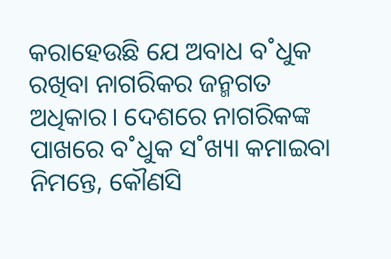କରାହେଉଛି ଯେ ଅବାଧ ବ˚ଧୁକ ରଖିବା ନାଗରିକର ଜନ୍ମଗତ ଅଧିକାର। ଦେଶରେ ନାଗରିକଙ୍କ ପାଖରେ ବ˚ଧୁକ ସ˚ଖ୍ୟା କମାଇବା ନିମନ୍ତେ, କୌଣସି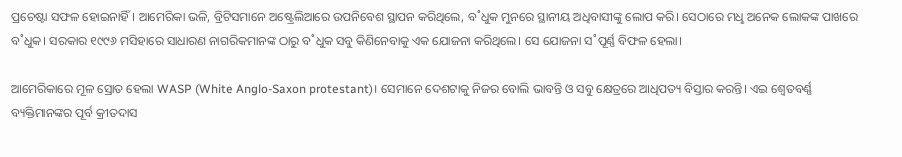ପ୍ରଚେଷ୍ଟା ସଫଳ ହୋଇନାହିଁ। ଆମେରିକା ଭଳି, ବ୍ରିଟିସମାନେ ଅଷ୍ଟ୍ରେଲିଆରେ ଉପନିବେଶ ସ୍ଥାପନ କରିଥିଲେ, ବ˚ଧୁକ ମୁନରେ ସ୍ଥାନୀୟ ଅଧିବାସୀଙ୍କୁ ଲୋପ କରି। ସେଠାରେ ମଧୢ ଅନେକ ଲୋକଙ୍କ ପାଖରେ ବ˚ଧୁକ। ସରକାର ୧୯୯୬ ମସିହାରେ ସାଧାରଣ ନାଗରିକମାନଙ୍କ ଠାରୁ ବ˚ଧୁକ ସବୁ କିଣିନେବାକୁ ଏକ ଯୋଜନା କରିଥିଲେ। ସେ ଯୋଜନା ସ˚ପୂର୍ଣ୍ଣ ବିଫଳ ହେଲା।

ଆମେରିକାରେ ମୂଳ ସ୍ରୋତ ହେଲା WASP (White Anglo-Saxon protestant)। ସେମାନେ ଦେଶଟାକୁ ନିଜର ବୋଲି ଭାବନ୍ତି ଓ ସବୁ କ୍ଷେତ୍ରରେ ଆଧିପତ୍ୟ ବିସ୍ତାର କରନ୍ତି। ଏଇ ଶ୍ବେତବର୍ଣ୍ଣ ବ୍ୟକ୍ତିମାନଙ୍କର ପୂର୍ବ କ୍ରୀତଦାସ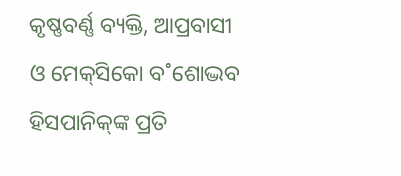କୃଷ୍ଣବର୍ଣ୍ଣ ବ୍ୟକ୍ତି, ଆପ୍ରବାସୀ ଓ ମେକ୍‌ସିକୋ ବ˚ଶୋଦ୍ଭବ ହିସପାନିକ୍‌ଙ୍କ ପ୍ରତି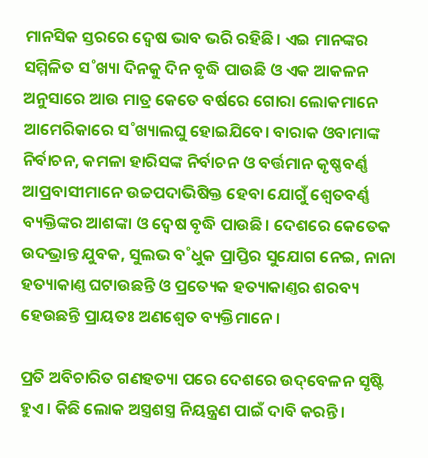ମାନସିକ ସ୍ତରରେ ଦ୍ବେଷ ଭାବ ଭରି ରହିଛି। ଏଇ ମାନଙ୍କର ସମ୍ମିଳିତ ସ˚ଖ୍ୟା ଦିନକୁ ଦିନ ବୃଦ୍ଧି ପାଉଛି ଓ ଏକ ଆକଳନ ଅନୁସାରେ ଆଉ ମାତ୍ର କେତେ ବର୍ଷରେ ଗୋରା ଲୋକମାନେ ଆମେରିକାରେ ସ˚ଖ୍ୟାଲଘୁ ହୋଇଯିବେ। ବାରାକ ଓବାମାଙ୍କ ନିର୍ବାଚନ, କମଳା ହାରିସଙ୍କ ନିର୍ବାଚନ ଓ ବର୍ତ୍ତମାନ କୃଷ୍ଣବର୍ଣ୍ଣ ଆପ୍ରବାସୀମାନେ ଉଚ୍ଚପଦାଭିଷିକ୍ତ ହେବା ଯୋଗୁଁ ଶ୍ବେତବର୍ଣ୍ଣ ବ୍ୟକ୍ତିଙ୍କର ଆଶଙ୍କା ଓ ଦ୍ବେଷ ବୃଦ୍ଧି ପାଉଛି। ଦେଶରେ କେତେକ ଉଦଭ୍ରାନ୍ତ ଯୁବକ, ସୁଲଭ ବ˚ଧୁକ ପ୍ରାପ୍ତିର ସୁଯୋଗ ନେଇ, ନାନା ହତ୍ୟାକାଣ୍ତ ଘଟାଉଛନ୍ତି ଓ ପ୍ରତ୍ୟେକ ହତ୍ୟାକାଣ୍ତର ଶରବ୍ୟ ହେଉଛନ୍ତି ପ୍ରାୟତଃ ଅଣଶ୍ବେତ ବ୍ୟକ୍ତିମାନେ।

ପ୍ରତି ଅବିଚାରିତ ଗଣହତ୍ୟା ପରେ ଦେଶରେ ଉଦ୍‌ବେଳନ ସୃଷ୍ଟି ହୁଏ। କିଛି ଲୋକ ଅସ୍ତ୍ରଶସ୍ତ୍ର ନିୟନ୍ତ୍ରଣ ପାଇଁ ଦାବି କରନ୍ତି।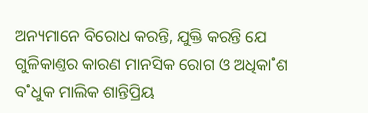ଅନ୍ୟମାନେ ବିରୋଧ କରନ୍ତି, ଯୁକ୍ତି କରନ୍ତି ଯେ ଗୁଳିକାଣ୍ତର କାରଣ ମାନସିକ ରୋଗ ଓ ଅଧିକା˚ଶ ବ˚ଧୁକ ମାଲିକ ଶାନ୍ତିପ୍ରିୟ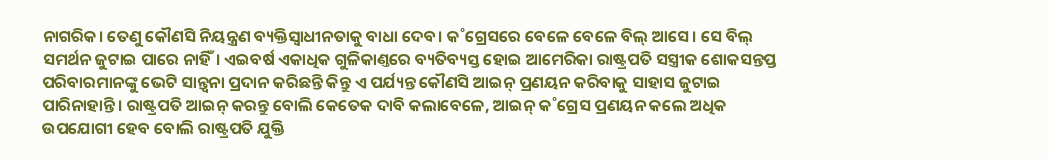ନାଗରିକ। ତେଣୁ କୌଣସି ନିୟନ୍ତ୍ରଣ ବ୍ୟକ୍ତିସ୍ବାଧୀନତାକୁ ବାଧା ଦେବ। କ˚ଗ୍ରେସରେ ବେଳେ ବେଳେ ବିଲ୍‌ ଆସେ। ସେ ବିଲ୍‌ ସମର୍ଥନ ଜୁଟାଇ ପାରେ ନାହିଁ। ଏଇବର୍ଷ ଏକାଧିକ ଗୁଳିକାଣ୍ତରେ ବ୍ୟତିବ୍ୟସ୍ତ ହୋଇ ଆମେରିକା ରାଷ୍ଟ୍ରପତି ସସ୍ତ୍ରୀକ ଶୋକସନ୍ତପ୍ତ ପରିବାରମାନଙ୍କୁ ଭେଟି ସାନ୍ତ୍ବନା ପ୍ରଦାନ କରିଛନ୍ତି କିନ୍ତୁ ଏ ପର୍ଯ୍ୟନ୍ତ କୌଣସି ଆଇନ୍‌ ପ୍ରଣୟନ କରିବାକୁ ସାହାସ ଜୁଟାଇ ପାରିନାହାନ୍ତି। ରାଷ୍ଟ୍ରପତି ଆଇନ୍‌ କରନ୍ତୁ ବୋଲି କେତେକ ଦାବି କଲାବେଳେ, ଆଇନ୍‌ କ˚ଗ୍ରେସ ପ୍ରଣୟନ କଲେ ଅଧିକ ଉପଯୋଗୀ ହେବ ବୋଲି ରାଷ୍ଟ୍ରପତି ଯୁକ୍ତି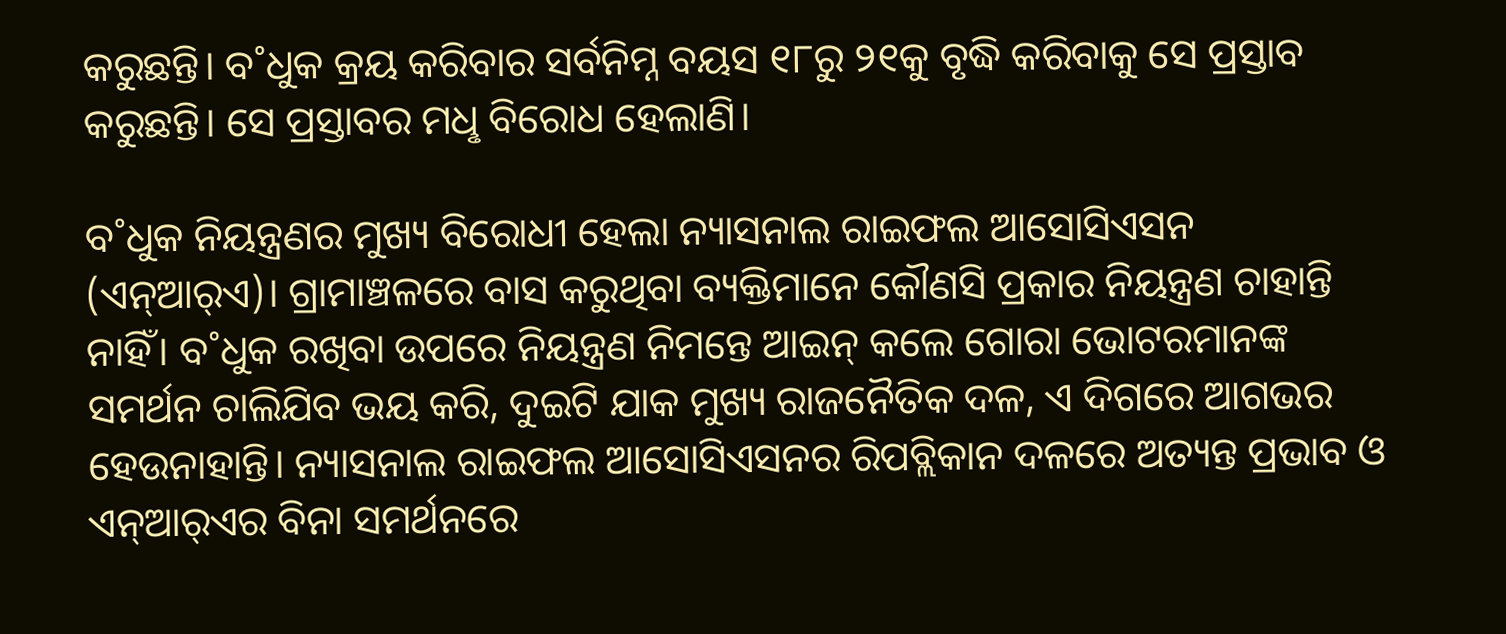କରୁଛନ୍ତି। ବ˚ଧୁକ କ୍ରୟ କରିବାର ସର୍ବନିମ୍ନ ବୟସ ୧୮ରୁ ୨୧କୁ ବୃଦ୍ଧି କରିବାକୁ ସେ ପ୍ରସ୍ତାବ କରୁଛନ୍ତି। ସେ ପ୍ରସ୍ତାବର ମଧୢ ବିରୋଧ ହେଲାଣି।

ବ˚ଧୁକ ନିୟନ୍ତ୍ରଣର ମୁଖ୍ୟ ବିରୋଧୀ ହେଲା ନ୍ୟାସନାଲ ରାଇଫଲ ଆସୋସିଏସନ (ଏନ୍‌ଆର୍‌ଏ)। ଗ୍ରାମାଞ୍ଚଳରେ ବାସ କରୁଥିବା ବ୍ୟକ୍ତିମାନେ କୌଣସି ପ୍ରକାର ନିୟନ୍ତ୍ରଣ ଚାହାନ୍ତି ନାହିଁ। ବ˚ଧୁକ ରଖିବା ଉପରେ ନିୟନ୍ତ୍ରଣ ନିମନ୍ତେ ଆଇନ୍‌ କଲେ ଗୋରା ଭୋଟରମାନଙ୍କ ସମର୍ଥନ ଚାଲିଯିବ ଭୟ କରି, ଦୁଇଟି ଯାକ ମୁଖ୍ୟ ରାଜନୈତିକ ଦଳ, ଏ ଦିଗରେ ଆଗଭର ହେଉନାହାନ୍ତି। ନ୍ୟାସନାଲ ରାଇଫଲ ଆସୋସିଏସନର ରିପବ୍ଲିକାନ ଦଳରେ ଅତ୍ୟନ୍ତ ପ୍ରଭାବ ଓ ଏନ୍‌ଆର୍‌ଏର ବିନା ସମର୍ଥନରେ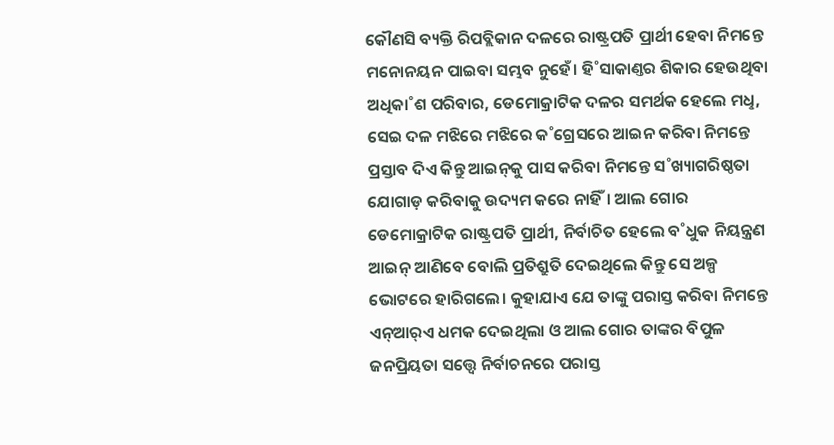କୌଣସି ବ୍ୟକ୍ତି ରିପବ୍ଲିକାନ ଦଳରେ ରାଷ୍ଟ୍ରପତି ପ୍ରାର୍ଥୀ ହେବା ନିମନ୍ତେ ମନୋନୟନ ପାଇବା ସମ୍ଭବ ନୁହେଁ। ହି˚ସାକାଣ୍ତର ଶିକାର ହେଉଥିବା ଅଧିକା˚ଶ ପରିବାର, ଡେମୋକ୍ରାଟିକ ଦଳର ସମର୍ଥକ ହେଲେ ମଧୢ, ସେଇ ଦଳ ମଝିରେ ମଝିରେ କ˚ଗ୍ରେସରେ ଆଇନ କରିବା ନିମନ୍ତେ ପ୍ରସ୍ତାବ ଦିଏ କିନ୍ତୁ ଆଇନ୍‌କୁ ପାସ କରିବା ନିମନ୍ତେ ସ˚ଖ୍ୟାଗରିଷ୍ଠତା ଯୋଗାଡ଼ କରିବାକୁ ଉଦ୍ୟମ କରେ ନାହିଁ। ଆଲ ଗୋର ଡେମୋକ୍ରାଟିକ ରାଷ୍ଟ୍ରପତି ପ୍ରାର୍ଥୀ, ନିର୍ବାଚିତ ହେଲେ ବ˚ଧୁକ ନିୟନ୍ତ୍ରଣ ଆଇନ୍‌ ଆଣିବେ ବୋଲି ପ୍ରତିଶ୍ରୁତି ଦେଇଥିଲେ କିନ୍ତୁ ସେ ଅଳ୍ପ ଭୋଟରେ ହାରିଗଲେ। କୁହାଯାଏ ଯେ ତାଙ୍କୁ ପରାସ୍ତ କରିବା ନିମନ୍ତେ ଏନ୍‌ଆର୍‌ଏ ଧମକ ଦେଇଥିଲା ଓ ଆଲ ଗୋର ତାଙ୍କର ବିପୁଳ ଜନପ୍ରିୟତା ସତ୍ତ୍ବେ ନିର୍ବାଚନରେ ପରାସ୍ତ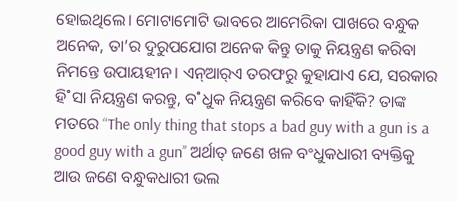ହୋଇଥିଲେ। ମୋଟାମୋଟି ଭାବରେ ଆମେରିକା ପାଖରେ ବନ୍ଧୁକ ଅନେକ, ତା’ର ଦୁରୁପଯୋଗ ଅନେକ କିନ୍ତୁ ତାକୁ ନିୟନ୍ତ୍ରଣ କରିବା ନିମନ୍ତେ ଉପାୟହୀନ। ଏନ୍‌ଆର୍‌ଏ ତରଫରୁ କୁହାଯାଏ ଯେ, ସରକାର ହି˚ସା ନିୟନ୍ତ୍ରଣ କରନ୍ତୁ, ବ˚ଧୁକ ନିୟନ୍ତ୍ରଣ କରିବେ କାହିଁକି? ତାଙ୍କ ମତରେ “The only thing that stops a bad guy with a gun is a good guy with a gun’’ ଅର୍ଥାତ୍‌ ଜଣେ ଖଳ ବଂଧୁକଧାରୀ ବ୍ୟକ୍ତିକୁ ଆଉ ଜଣେ ବନ୍ଧୁକଧାରୀ ଭଲ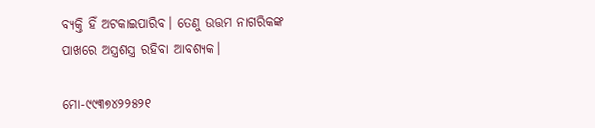ବ୍ୟକ୍ତି ହିଁ ଅଟକାଇପାରିବ। ତେଣୁ ଉତ୍ତମ ନାଗରିକଙ୍କ ପାଖରେ ଅସ୍ତ୍ରଶସ୍ତ୍ର ରହିବା ଆବଶ୍ୟକ।

ମୋ-୯୯୩୭୪୨୨୫୨୧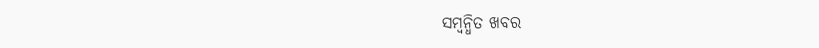ସମ୍ବନ୍ଧିତ ଖବର